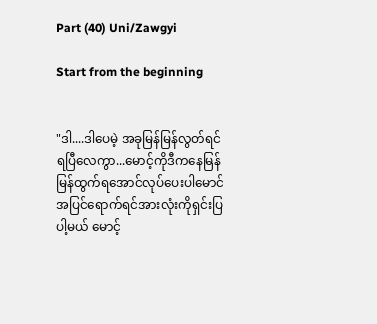Part (40) Uni/Zawgyi

Start from the beginning


"ဒါ....ဒါပေမဲ့ အခုမြန်မြန်လွတ်ရင်ရပြီလေကွာ...မောင့်ကိုဒီကနေမြန်မြန်ထွက်ရအောင်လုပ်ပေးပါမောင်အပြင်ရောက်ရင်အားလုံးကိုရှင်းပြပါ့မယ် မောင့်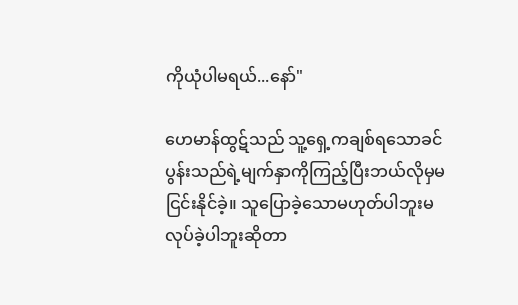ကိုယုံပါမရယ်...နော်"

ဟေမာန်ထွဋ်သည် သူ့ရှေ့ကချစ်ရသောခင်ပွန်းသည်ရဲ့မျက်နှာကိုကြည့်ပြီးဘယ်လိုမှမငြင်းနိုင်ခဲ့။ သူပြောခဲ့သောမဟုတ်ပါဘူးမလုပ်ခဲ့ပါဘူးဆိုတာ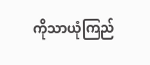ကိုသာယုံကြည်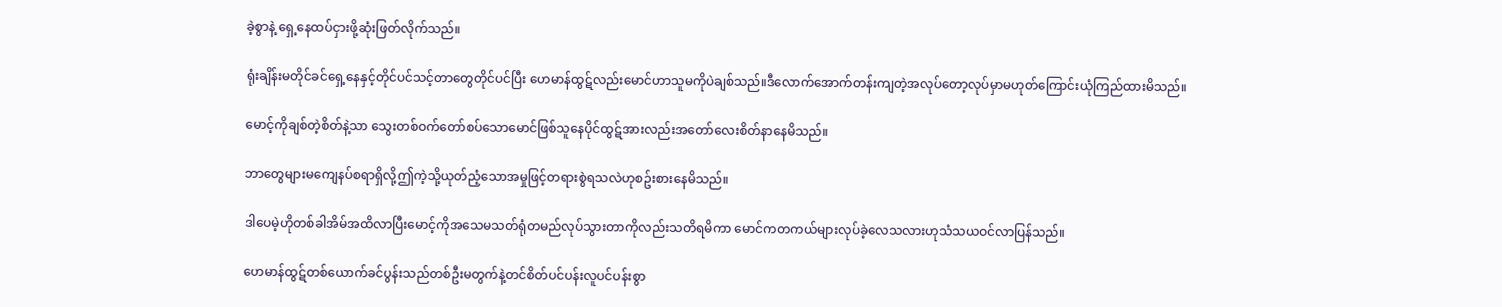ခဲ့စွာနဲ့ ရှေ့နေထပ်ငှားဖို့ဆုံးဖြတ်လိုက်သည်။

ရုံးချိန်းမတိုင်ခင်ရှေ့နေနှင့်တိုင်ပင်သင့်တာတွေတိုင်ပင်ပြီး ဟေမာန်ထွဋ်လည်းမောင်ဟာသူမကိုပဲချစ်သည်။ဒီလောက်အောက်တန်းကျတဲ့အလုပ်တော့လုပ်မှာမဟုတ်ကြောင်းယုံကြည်ထားမိသည်။

မောင့်ကိုချစ်တဲ့စိတ်နဲ့သာ သွေးတစ်ဝက်တော်စပ်သောမောင်ဖြစ်သူနေပိုင်ထွဋ်အားလည်းအတော်လေးစိတ်နာနေမိသည်။

ဘာတွေများမကျေနပ်စရာရှိလို့ဤကဲ့သို့ယုတ်ညံ့သောအမှုဖြင့်တရားစွဲရသလဲဟုစဥ်းစားနေမိသည်။

ဒါပေမဲ့ဟိုတစ်ခါအိမ်အထိလာပြီးမောင့်ကိုအသေမသတ်ရုံတမည်လုပ်သွားတာကိုလည်းသတိရမိကာ မောင်ကတကယ်များလုပ်ခဲ့လေသလားဟုသံသယဝင်လာပြန်သည်။

ဟေမာန်ထွဋ်တစ်ယောက်ခင်ပွန်းသည်တစ်ဦးမတွက်နဲ့တင်စိတ်ပင်ပန်းလူပင်ပန်းစွာ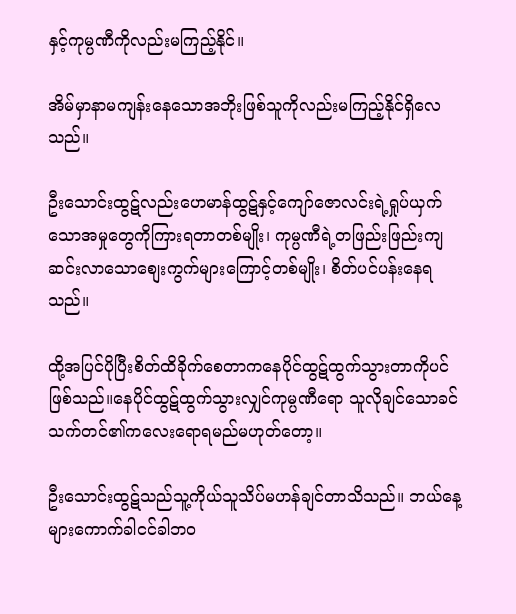နှင့်ကုမ္ပဏီကိုလည်းမကြည့်နိုင်။

အိမ်မှာနာမကျန်းနေသောအဘိုးဖြစ်သူကိုလည်းမကြည့်နိုင်ရှိလေသည်။

ဦးသောင်းထွဋ်လည်းဟေမာန်ထွဋ်နှင့်ကျော်ဇောလင်းရဲ့ရှုပ်ယှက်သောအမှုတွေကိုကြားရတာတစ်မျိုး၊ ကုမ္ပဏီရဲ့တဖြည်းဖြည်းကျဆင်းလာသောစျေးကွက်များကြောင့်တစ်မျိုး၊ စိတ်ပင်ပန်းနေရသည်။

ထို့အပြင်ပိုပြီးစိတ်ထိခိုက်စေတာကနေပိုင်ထွဋ်ထွက်သွားတာကိုပင်ဖြစ်သည်။နေပိုင်ထွဋ်ထွက်သွားလျှင်ကုမ္ပဏီရော သူလိုချင်သောခင်သက်တင်၏ကလေးရောရမည်မဟုတ်တော့။

ဦးသောင်းထွဋ်သည်သူ့ကိုယ်သူသိပ်မဟန်ချင်တာသိသည်။ ဘယ်နေ့များကောက်ခါငင်ခါဘဝ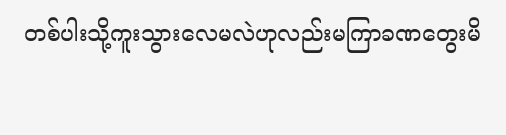တစ်ပါးသို့ကူးသွားလေမလဲဟုလည်းမကြာခဏတွေးမိ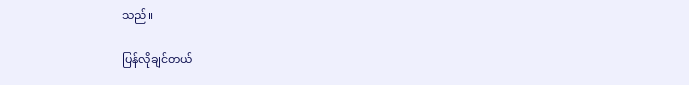သည်။

ပြန်လိုချင်တယ်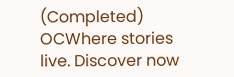(Completed) OCWhere stories live. Discover now